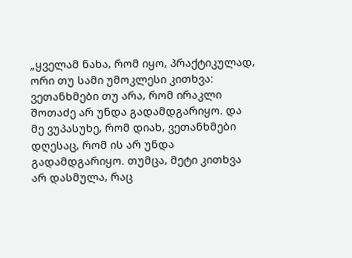„ყველამ ნახა, რომ იყო, პრაქტიკულად, ორი თუ სამი უმოკლესი კითხვა: ვეთანხმები თუ არა, რომ ირაკლი შოთაძე არ უნდა გადამდგარიყო. და მე ვუპასუხე, რომ დიახ, ვეთანხმები დღესაც, რომ ის არ უნდა გადამდგარიყო. თუმცა, მეტი კითხვა არ დასმულა, რაც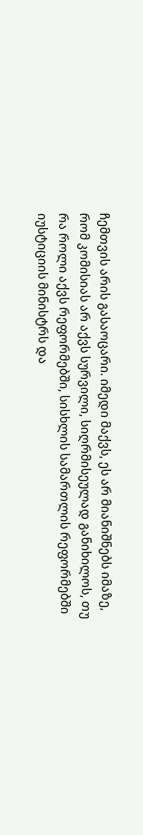ჩემთვის არის გასაოცარი. იმედი მაქვს, ეს არ მიანიშნებს იმაზე, რომ კომისიას არ აქვს სურვილი, სიღრმისეულად განიხილოს, თუ რა როლი აქვს რეფორმებში, სისხლის სამართლის რეფორმებში იუსტიციის მინისტრს და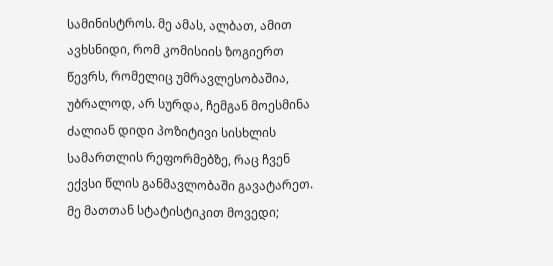სამინისტროს. მე ამას, ალბათ, ამით ავხსნიდი, რომ კომისიის ზოგიერთ წევრს, რომელიც უმრავლესობაშია, უბრალოდ, არ სურდა, ჩემგან მოესმინა ძალიან დიდი პოზიტივი სისხლის სამართლის რეფორმებზე, რაც ჩვენ ექვსი წლის განმავლობაში გავატარეთ. მე მათთან სტატისტიკით მოვედი;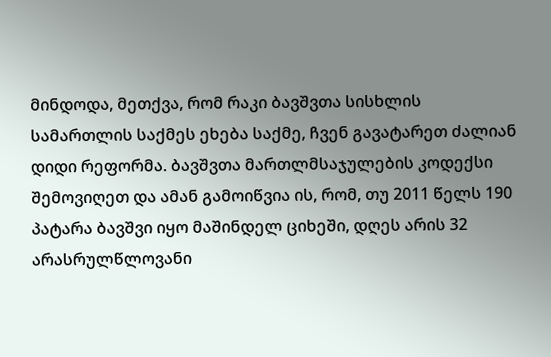მინდოდა, მეთქვა, რომ რაკი ბავშვთა სისხლის სამართლის საქმეს ეხება საქმე, ჩვენ გავატარეთ ძალიან დიდი რეფორმა. ბავშვთა მართლმსაჯულების კოდექსი შემოვიღეთ და ამან გამოიწვია ის, რომ, თუ 2011 წელს 190 პატარა ბავშვი იყო მაშინდელ ციხეში, დღეს არის 32 არასრულწლოვანი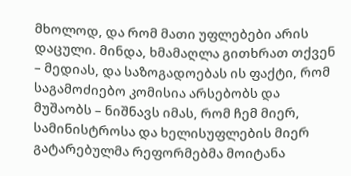მხოლოდ, და რომ მათი უფლებები არის დაცული. მინდა, ხმამაღლა გითხრათ თქვენ – მედიას, და საზოგადოებას ის ფაქტი, რომ საგამოძიებო კომისია არსებობს და მუშაობს – ნიშნავს იმას, რომ ჩემ მიერ, სამინისტროსა და ხელისუფლების მიერ გატარებულმა რეფორმებმა მოიტანა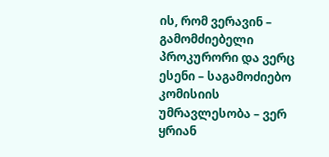ის, რომ ვერავინ – გამომძიებელი პროკურორი და ვერც ესენი – საგამოძიებო კომისიის უმრავლესობა – ვერ ყრიან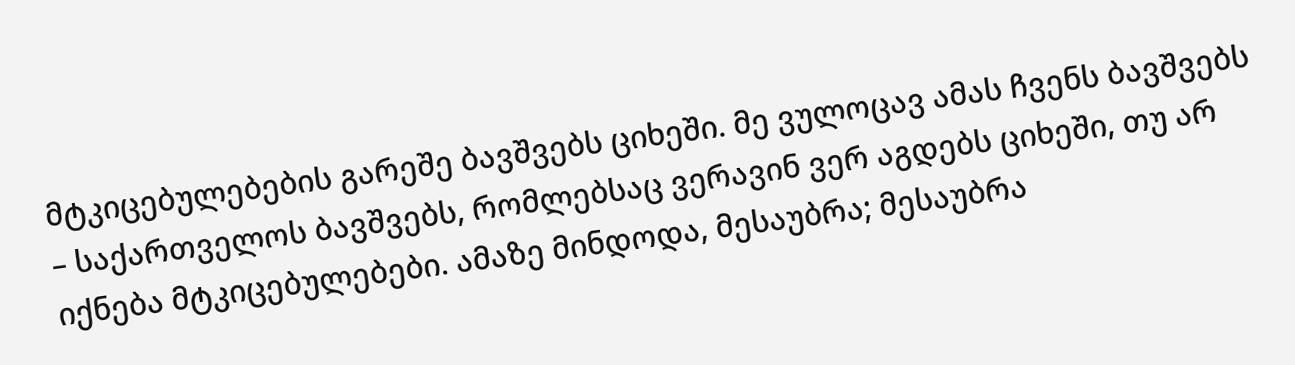მტკიცებულებების გარეშე ბავშვებს ციხეში. მე ვულოცავ ამას ჩვენს ბავშვებს – საქართველოს ბავშვებს, რომლებსაც ვერავინ ვერ აგდებს ციხეში, თუ არ იქნება მტკიცებულებები. ამაზე მინდოდა, მესაუბრა; მესაუბრა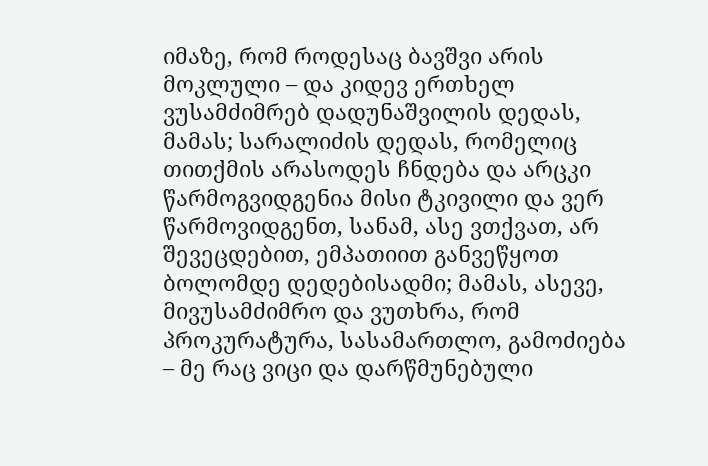იმაზე, რომ როდესაც ბავშვი არის მოკლული – და კიდევ ერთხელ ვუსამძიმრებ დადუნაშვილის დედას, მამას; სარალიძის დედას, რომელიც თითქმის არასოდეს ჩნდება და არცკი წარმოგვიდგენია მისი ტკივილი და ვერ წარმოვიდგენთ, სანამ, ასე ვთქვათ, არ შევეცდებით, ემპათიით განვეწყოთ ბოლომდე დედებისადმი; მამას, ასევე, მივუსამძიმრო და ვუთხრა, რომ პროკურატურა, სასამართლო, გამოძიება – მე რაც ვიცი და დარწმუნებული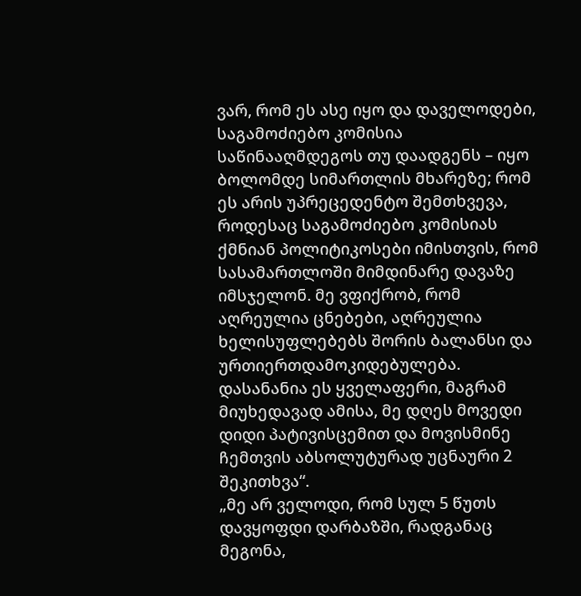ვარ, რომ ეს ასე იყო და დაველოდები, საგამოძიებო კომისია საწინააღმდეგოს თუ დაადგენს – იყო ბოლომდე სიმართლის მხარეზე; რომ ეს არის უპრეცედენტო შემთხვევა, როდესაც საგამოძიებო კომისიას ქმნიან პოლიტიკოსები იმისთვის, რომ სასამართლოში მიმდინარე დავაზე იმსჯელონ. მე ვფიქრობ, რომ აღრეულია ცნებები, აღრეულია ხელისუფლებებს შორის ბალანსი და ურთიერთდამოკიდებულება. დასანანია ეს ყველაფერი, მაგრამ მიუხედავად ამისა, მე დღეს მოვედი დიდი პატივისცემით და მოვისმინე ჩემთვის აბსოლუტურად უცნაური 2 შეკითხვა“.
„მე არ ველოდი, რომ სულ 5 წუთს დავყოფდი დარბაზში, რადგანაც მეგონა,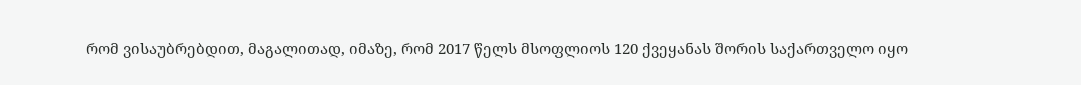რომ ვისაუბრებდით, მაგალითად, იმაზე, რომ 2017 წელს მსოფლიოს 120 ქვეყანას შორის საქართველო იყო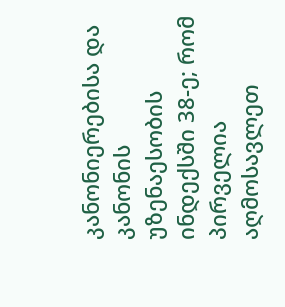კანონიერებისა და კანონის უზენაესობის ინდექსში 38-ე; რომ პირველია აღმოსავლეთ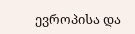ევროპისა და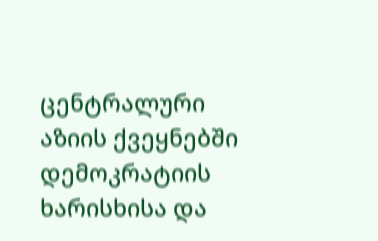ცენტრალური აზიის ქვეყნებში დემოკრატიის ხარისხისა და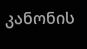კანონის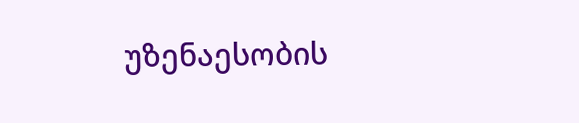უზენაესობის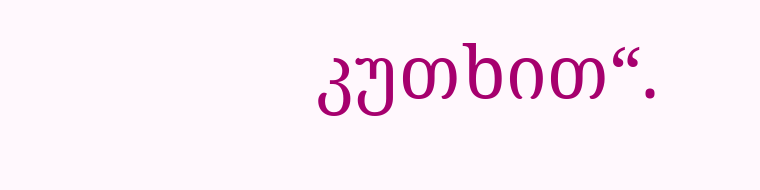კუთხით“.